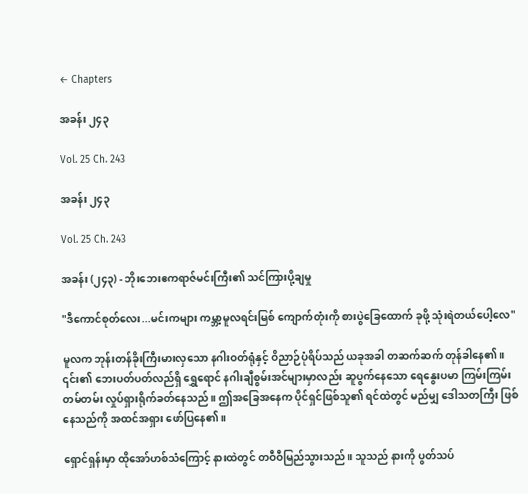← Chapters

အခန်း ၂၄၃

Vol. 25 Ch. 243

အခန်း ၂၄၃

Vol. 25 Ch. 243

အခန်း (၂၄၃) - ဘိုးဘေးဧကရာဇ်မင်းကြီး၏ သင်ကြားပို့ချမှု

"ဒီကောင်စုတ်လေး...မင်းကများ ကမ္ဘာ့မူလရင်းမြစ် ကျောက်တုံးကို စားပွဲခြေထောက် ခုဖို့ သုံးရဲတယ်ပေါ့လေ"

မူလက ဘုန်းတန်ခိုးကြီးမားလှသော နဂါးဝတ်ရုံနှင့် ဝိညာဉ်ပုံရိပ်သည် ယခုအခါ တဆက်ဆက် တုန်ခါနေ၏။ ၎င်း၏ ဘေးပတ်ပတ်လည်ရှိ ရွှေရောင် နဂါးချီစွမ်းအင်များမှာလည်း ဆူပွက်နေသော ရေနွေးပမာ ကြမ်းကြမ်းတမ်တမ်း လှုပ်ရှားရိုက်ခတ်နေသည်။ ဤအခြေအနေက ပိုင်ရှင်ဖြစ်သူ၏ ရင်ထဲတွင် မည်မျှ ‌ဒေါသတကြီး ဖြစ်နေသည်ကို အထင်အရှား ဖော်ပြနေ၏။

ရှောင်ရှန်းမှာ ထိုအော်ဟစ်သံကြောင့် နားထဲတွင် တဝီဝီမြည်သွားသည်။ သူသည် နားကို ပွတ်သပ်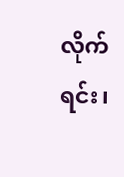လိုက်ရင်း၊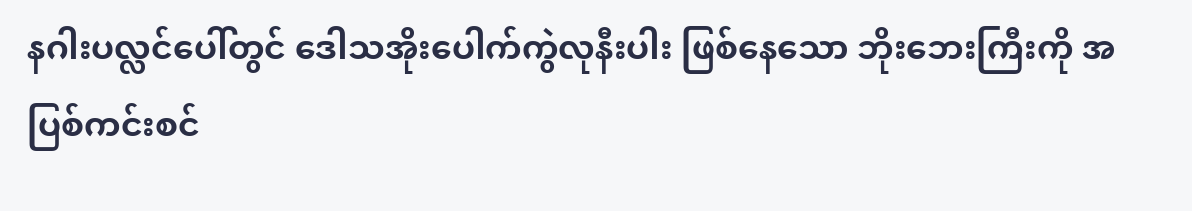နဂါးပလ္လင်ပေါ်တွင် ဒေါသအိုးပေါက်ကွဲလုနီးပါး ဖြစ်နေသော ဘိုးဘေးကြီးကို အပြစ်ကင်းစင်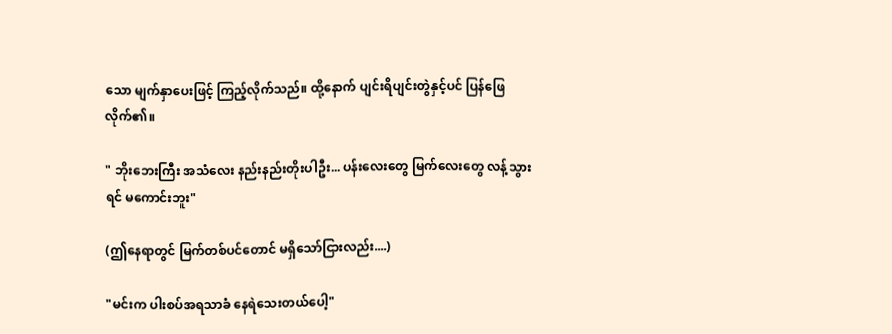သော မျက်နှာပေးဖြင့် ကြည့်လိုက်သည်။ ထို့နောက် ပျင်းရိပျင်းတွဲနှင့်ပင် ပြန်ဖြေလိုက်၏။

" ဘိုးဘေးကြီး အသံလေး နည်းနည်းတိုးပါဦး... ပန်းလေးတွေ မြက်လေးတွေ လန့်သွားရင် မကောင်းဘူး"

(ဤနေရာတွင် မြက်တစ်ပင်တောင် မရှိသော်ငြားလည်း....)

"မင်းက ပါးစပ်အရသာခံ နေရဲသေးတယ်ပေါ့"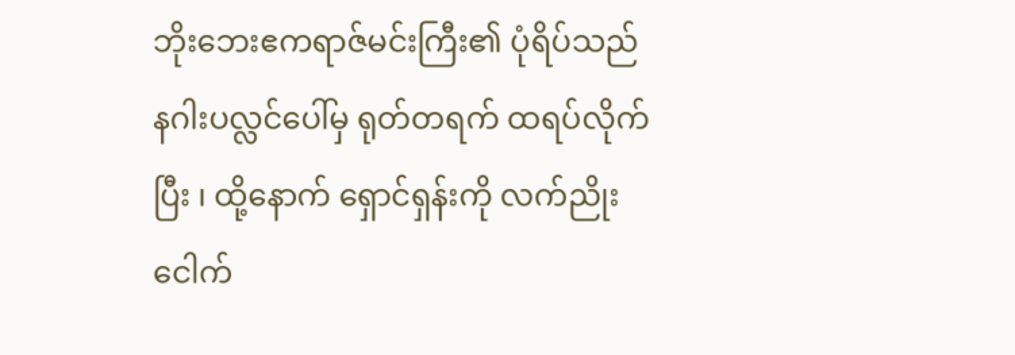ဘိုးဘေးဧကရာဇ်မင်းကြီး၏ ပုံရိပ်သည် နဂါးပလ္လင်ပေါ်မှ ရုတ်တရက် ထရပ်လိုက်ပြီး ၊ ထို့နောက် ရှောင်ရှန်းကို လက်ညိုးငေါက်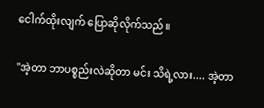ငေါက်ထိုးလျက် ပြောဆိုလိုက်သည်။

"အဲ့တာ ဘာပစ္စည်းလဲဆိုတာ မင်း သိရဲ့လား.... အဲ့တာ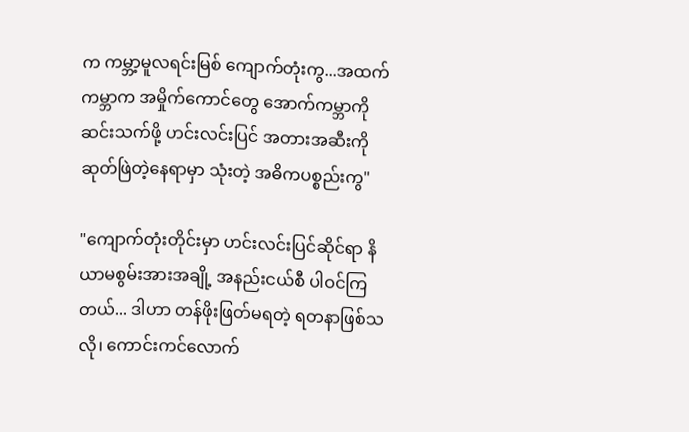က ကမ္ဘာ့မူလရင်းမြစ် ကျောက်တုံးကွ...အထက်ကမ္ဘာက အမှိုက်ကောင်တွေ အောက်ကမ္ဘာကို ဆင်းသက်ဖို့ ဟင်းလင်းပြင် အတားအဆီးကို ဆုတ်ဖြဲတဲ့နေရာမှာ သုံးတဲ့ အဓိကပစ္စည်းကွ"

"ကျောက်တုံးတိုင်းမှာ ဟင်းလင်းပြင်ဆိုင်ရာ နိယာမစွမ်းအားအချို့ အနည်းငယ်စီ ပါဝင်ကြတယ်... ဒါဟာ တန်ဖိုးဖြတ်မရတဲ့ ရတနာဖြစ်သလို၊ ကောင်းကင်လောက်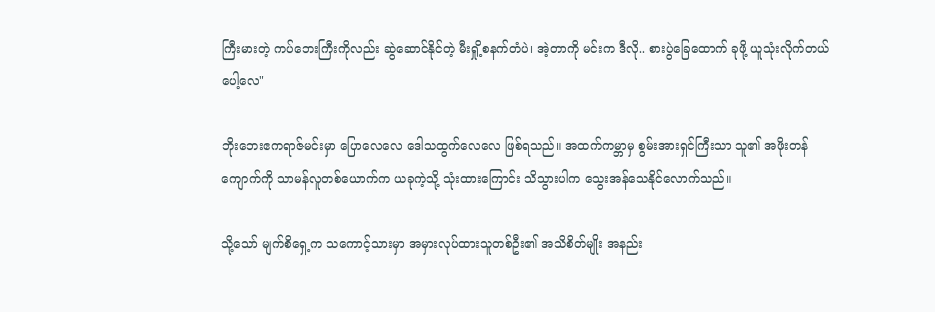ကြီးမားတဲ့ ကပ်ဘေးကြီးကိုလည်း ဆွဲဆောင်နိုင်တဲ့ မီးရှို့စနက်တံပဲ၊ အဲ့တာကို မင်းက ဒီလို.. စားပွဲခြေထောက် ခုဖို့ ယူသုံးလိုက်တယ်ပေါ့လေ"

ဘိုးဘေးဧကရာဇ်မင်းမှာ ပြောလေလေ ဒေါသထွက်လေလေ ဖြစ်ရသည်။ အထက်ကမ္ဘာမှ စွမ်းအားရှင်ကြီးသာ သူ၏ အဖိုးတန်ကျောက်ကို သာမန်လူတစ်ယောက်က ယခုကဲ့သို့ သုံးထားကြောင်း သိသွားပါက သွေးအန်သေနိုင်လောက်သည်။

သို့သော် မျက်စိရှေ့က သကောင့်သားမှာ အမှားလုပ်ထားသူတစ်ဦး၏ အသိစိတ်မျိုး အနည်း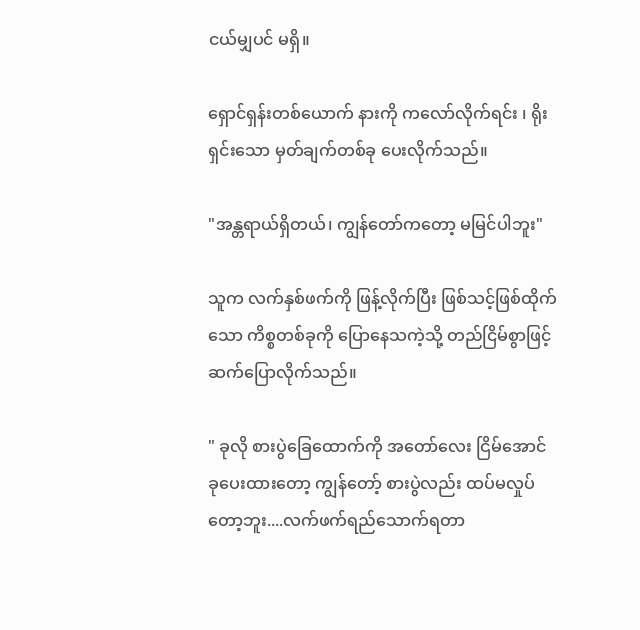ငယ်မျှပင် မရှိ။

ရှောင်ရှန်းတစ်ယောက် နားကို ကလော်လိုက်ရင်း ၊ ရိုးရှင်းသော မှတ်ချက်တစ်ခု ပေးလိုက်သည်။

"အန္တရာယ်ရှိတယ်၊ ကျွန်တော်ကတော့ မမြင်ပါဘူး"

သူက လက်နှစ်ဖက်ကို ဖြန့်လိုက်ပြီး ဖြစ်သင့်ဖြစ်ထိုက်သော ကိစ္စတစ်ခုကို ပြောနေသကဲ့သို့ တည်ငြိမ်စွာဖြင့် ဆက်ပြောလိုက်သည်။

" ခုလို စားပွဲခြေထောက်ကို အတော်လေး ငြိမ်အောင် ခုပေးထားတော့ ကျွန်တော့် စားပွဲလည်း ထပ်မလှုပ်တော့ဘူး....လက်ဖက်ရည်သောက်ရတာ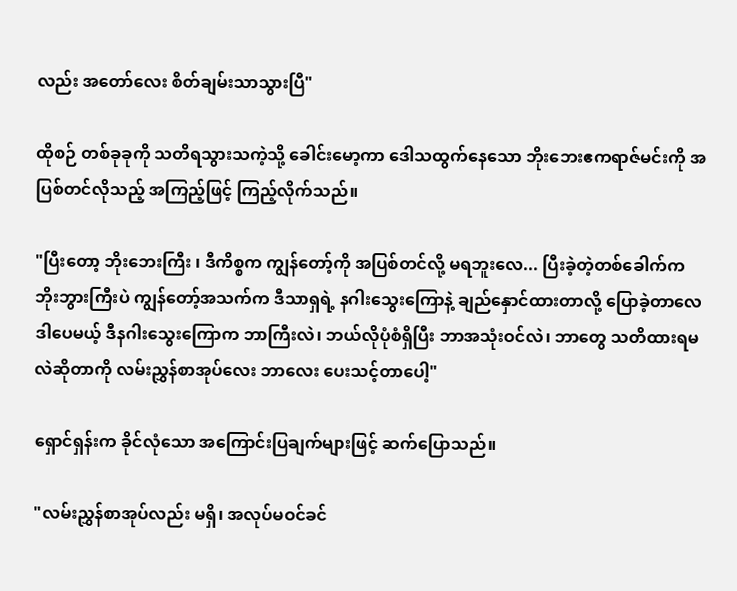လည်း အတော်လေး စိတ်ချမ်းသာသွားပြီ"

ထိုစဉ် တစ်ခုခုကို သတိရသွားသကဲ့သို့ ခေါင်းမော့ကာ ဒေါသထွက်နေသော ဘိုးဘေးဧကရာဇ်မင်းကို အပြစ်တင်လိုသည့် အကြည့်ဖြင့် ကြည့်လိုက်သည်။

"ပြီးတော့ ဘိုးဘေးကြီး ၊ ဒီကိစ္စက ကျွန်တော့်ကို အပြစ်တင်လို့ မရဘူးလေ... ပြီးခဲ့တဲ့တစ်ခေါက်က ဘိုးဘွားကြီးပဲ ကျွန်တော့်အသက်က ဒီသာရှရဲ့ နဂါးသွေးကြောနဲ့ ချည်နှောင်ထားတာလို့ ပြောခဲ့တာလေ ဒါပေမယ့် ဒီနဂါးသွေးကြောက ဘာကြီးလဲ၊ ဘယ်လိုပုံစံရှိပြီး ဘာအသုံးဝင်လဲ၊ ဘာတွေ သတိထားရမလဲဆိုတာကို လမ်းညွှန်စာအုပ်လေး ဘာလေး ပေးသင့်တာပေါ့"

ရှောင်ရှန်းက ခိုင်လုံသော အကြောင်းပြချက်များဖြင့် ဆက်ပြောသည်။

"လမ်းညွှန်စာအုပ်လည်း မရှိ၊ အလုပ်မဝင်ခင်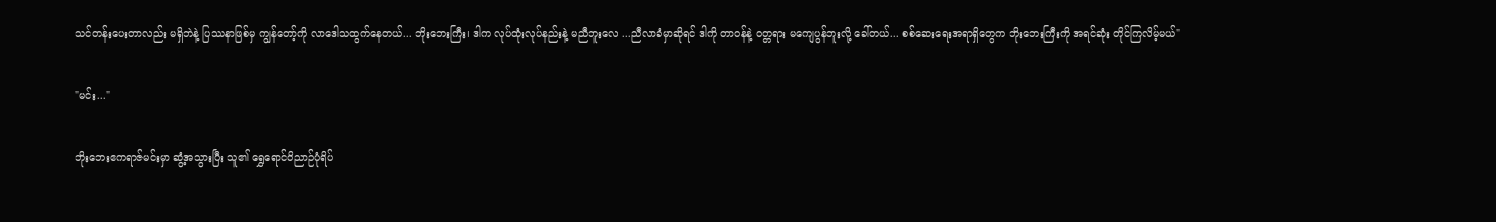သင်တန်းပေးတာလည်း မရှိဘဲနဲ့ ပြဿနာဖြစ်မှ ကျွန်တော့်ကို လာဒေါသထွက်နေတယ်... ဘိုးဘေးကြီး၊ ဒါက လုပ်ထုံးလုပ်နည်းနဲ့ မညီဘူးလေ ...ညီလာခံမှာဆိုရင် ဒါကို တာဝန်နဲ့ ဝတ္တရား မကျေပွန်ဘူးလို့ ခေါ်တယ်... စစ်ဆေးရေးအရာရှိတွေက ဘိုးဘေးကြီးကို အရင်ဆုံး တိုင်ကြလိမ့်မယ်"

"မင်း..."

ဘိုးဘေးဧကရာဇ်မင်းမှာ ဆွံ့အသွားပြီး သူ၏ ရွှေရောင်ဝိညာဉ်ပုံရိပ်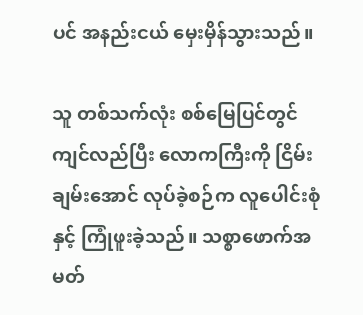ပင် အနည်းငယ် မှေးမှိန်သွားသည်။

သူ တစ်သက်လုံး စစ်မြေပြင်တွင် ကျင်လည်ပြီး လောကကြီးကို ငြိမ်းချမ်းအောင် လုပ်ခဲ့စဉ်က လူပေါင်းစုံနှင့် ကြုံဖူးခဲ့သည်။ သစ္စာဖောက်အမတ်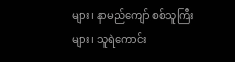များ၊ နာမည်ကျော် စစ်သူကြီးများ၊ သူရဲကောင်း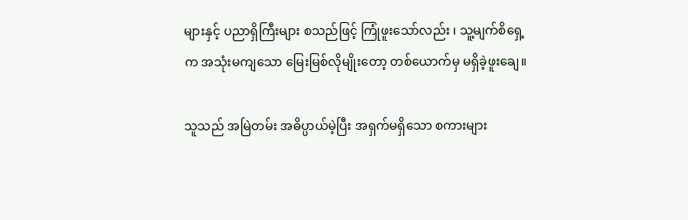များနှင့် ပညာရှိကြီးများ စသည်ဖြင့် ကြုံဖူးသော်လည်း ၊ သူ့မျက်စိရှေ့က အသုံးမကျသော မြေးမြစ်လိုမျိုးတော့ တစ်ယောက်မှ မရှိခဲ့ဖူးချေ။

သူသည် အမြဲတမ်း အဓိပ္ပာယ်မဲ့ပြီး အရှက်မရှိသော စကားများ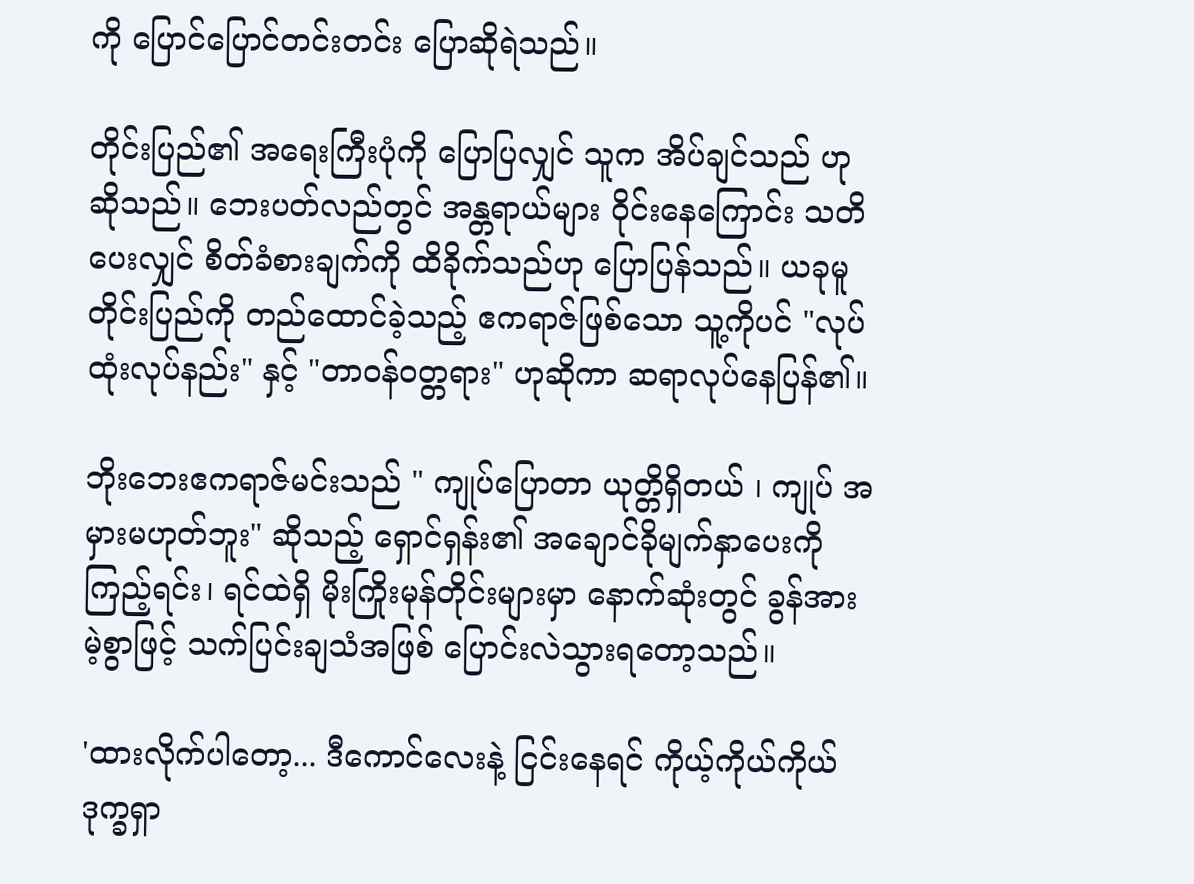ကို ‌ပြောင်ပြောင်တင်းတင်း ပြောဆိုရဲသည်။

တိုင်းပြည်၏ အရေးကြီးပုံကို ပြောပြလျှင် သူက အိပ်ချင်သည် ဟု ဆိုသည်။ ဘေးပတ်လည်တွင် အန္တရာယ်များ ဝိုင်းနေကြောင်း သတိပေးလျှင် စိတ်ခံစားချက်ကို ထိခိုက်သည်ဟု ပြောပြန်သည်။ ယခုမူ တိုင်းပြည်ကို တည်ထောင်ခဲ့သည့် ဧကရာဇ်ဖြစ်သော သူ့ကိုပင် "လုပ်ထုံးလုပ်နည်း" နှင့် "တာဝန်ဝတ္တရား" ဟုဆိုကာ ဆရာလုပ်နေပြန်၏။

ဘိုးဘေးဧကရာဇ်မင်းသည် " ကျုပ်ပြောတာ ယုတ္တိရှိတယ် ၊ ကျုပ် အမှားမဟုတ်ဘူး" ဆိုသည့် ရှောင်ရှန်း၏ အချောင်ခိုမျက်နှာပေးကို ကြည့်ရင်း၊ ရင်ထဲရှိ မိုးကြိုးမုန်တိုင်းများမှာ နောက်ဆုံးတွင် ခွန်အားမဲ့စွာဖြင့် သက်ပြင်းချသံအဖြစ် ပြောင်းလဲသွားရတော့သည်။

'ထားလိုက်ပါတော့... ဒီကောင်လေးနဲ့ ငြင်းနေရင် ကိုယ့်ကိုယ်ကိုယ် ဒုက္ခရှာ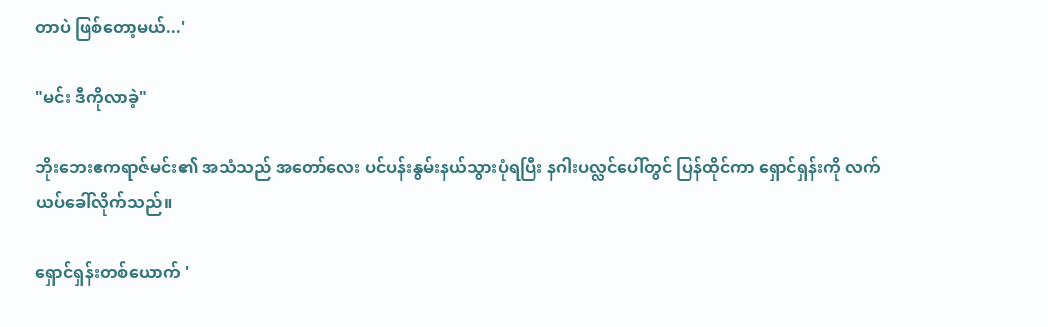တာပဲ ဖြစ်တော့မယ်...'

"မင်း ဒီကိုလာခဲ့"

ဘိုးဘေးဧကရာဇ်မင်း၏ အသံသည် အတော်လေး ပင်ပန်းနွမ်းနယ်သွားပုံရပြီး နဂါးပလ္လင်ပေါ်တွင် ပြန်ထိုင်ကာ ရှောင်ရှန်းကို လက်ယပ်ခေါ်လိုက်သည်။

ရှောင်ရှန်းတစ်ယောက် '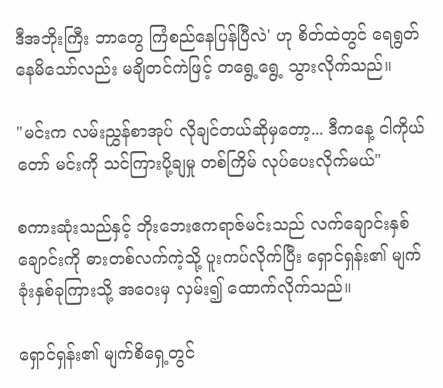ဒီအဘိုးကြီး ဘာတွေ ကြံစည်နေပြန်ပြီလဲ' ဟု စိတ်ထဲတွင် ရေရွတ်နေမိသော်လည်း မချိတင်ကဲဖြင့် တရွေ့ရွေ့ သွားလိုက်သည်။

"မင်းက လမ်းညွှန်စာအုပ် လိုချင်တယ်ဆိုမှတော့... ဒီကနေ့ ငါကိုယ်တော် မင်းကို သင်ကြားပို့ချမှု တစ်ကြိမ် လုပ်ပေးလိုက်မယ်"

စကားဆုံးသည်နှင့် ဘိုးဘေးဧကရာဇ်မင်းသည် လက်ချောင်းနှစ်ချောင်းကို ဓားတစ်လက်ကဲ့သို့ ပူးကပ်လိုက်ပြီး ရှောင်ရှန်း၏ မျက်ခုံးနှစ်ခုကြားသို့ အဝေးမှ လှမ်း၍ ထောက်လိုက်သည်။

ရှောင်ရှန်း၏ မျက်စိရှေ့တွင်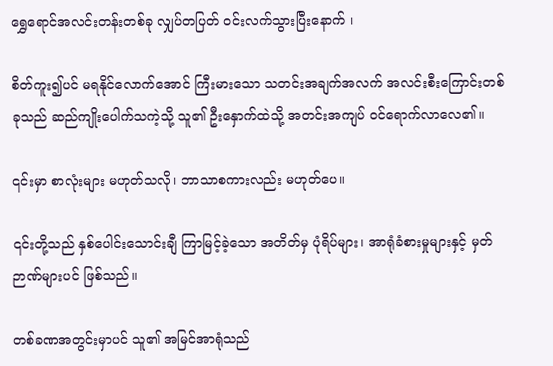ရွှေရောင်အလင်းတန်းတစ်ခု လျှပ်တပြတ် ဝင်းလက်သွားပြီးနောက် ၊

စိတ်ကူး၍ပင် မရနိုင်လောက်အောင် ကြီးမားသော သတင်းအချက်အလက် အလင်းစီးကြောင်းတစ်ခုသည် ဆည်ကျိုးပေါက်သကဲ့သို့ သူ၏ ဦးနှောက်ထဲသို့ အတင်းအကျပ် ဝင်ရောက်လာလေ၏။

၎င်းမှာ စာလုံးများ မဟုတ်သလို၊ ဘာသာစကားလည်း မဟုတ်ပေ။

၎င်းတို့သည် နှစ်ပေါင်းသောင်းချီ ကြာမြင့်ခဲ့သော အတိတ်မှ ပုံရိပ်များ၊ အာရုံခံစားမှုများနှင့် မှတ်ဉာဏ်များပင် ဖြစ်သည်။

တစ်ခဏအတွင်းမှာပင် သူ၏ အမြင်အာရုံသည်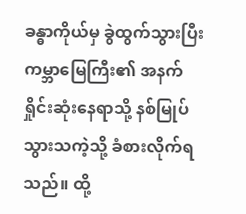ခန္ဓာကိုယ်မှ ခွဲထွက်သွားပြီး ကမ္ဘာမြေကြီး၏ အနက်ရှိုင်းဆုံးနေရာသို့ နစ်မြုပ်သွားသကဲ့သို့ ခံစားလိုက်ရသည်။ ထို့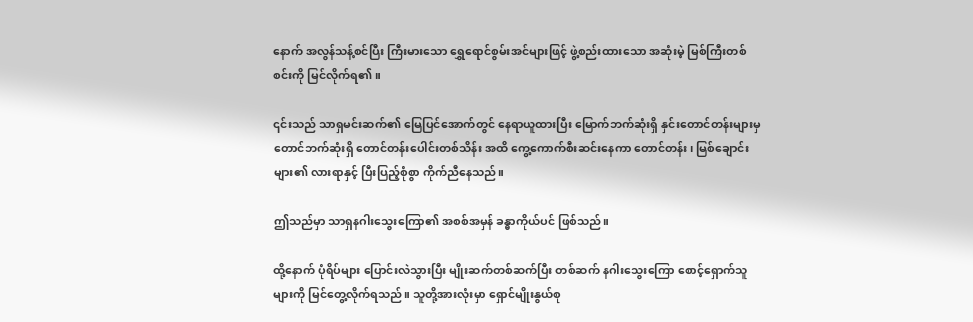နောက် အလွန်သန့်စင်ပြီး ကြီးမားသော ရွှေရောင်စွမ်းအင်များဖြင့် ဖွဲ့စည်းထားသော အဆုံးမဲ့ မြစ်ကြီးတစ်စင်းကို မြင်လိုက်ရ၏။

၎င်းသည် သာရှမင်းဆက်၏ မြေပြင်အောက်တွင် နေရာယူထားပြီး မြောက်ဘက်ဆုံးရှိ နှင်းတောင်တန်းများမှ တောင်ဘက်ဆုံးရှိ တောင်တန်းပေါင်းတစ်သိန်း အထိ ကွေ့ကောက်စီးဆင်းနေကာ တောင်တန်း၊ မြစ်ချောင်းများ၏ လားရာနှင့် ပြီးပြည့်စုံစွာ ကိုက်ညီနေသည်။

ဤသည်မှာ သာရှနဂါးသွေးကြော၏ အစစ်အမှန် ခန္ဓာကိုယ်ပင် ဖြစ်သည်။

ထို့နောက် ပုံရိပ်များ ပြောင်းလဲသွားပြီး မျိုးဆက်တစ်ဆက်ပြီး တစ်ဆက် နဂါးသွေးကြော စောင့်ရှောက်သူများကို မြင်တွေ့လိုက်ရသည်။ သူတို့အားလုံးမှာ ရှောင်မျိုးနွယ်စု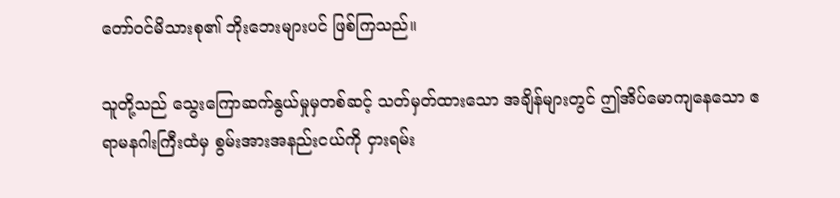တော်ဝင်မိသားစု၏ ဘိုးဘေးများပင် ဖြစ်ကြသည်။

သူတို့သည် သွေးကြောဆက်နွယ်မှုမှတစ်ဆင့် သတ်မှတ်ထားသော အချိန်များတွင် ဤအိပ်မောကျနေသော ဧရာမနဂါးကြီးထံမှ စွမ်းအားအနည်းငယ်ကို ငှားရမ်း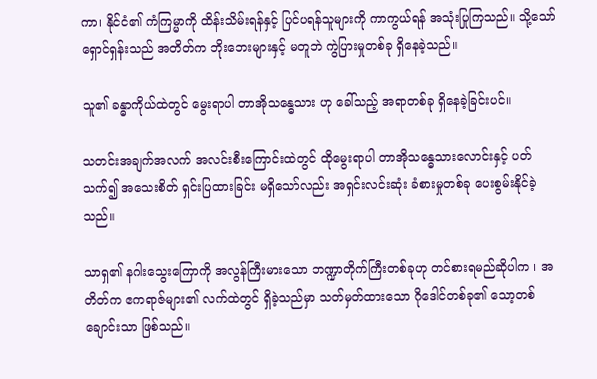ကာ၊ နိုင်ငံ၏ ကံကြမ္မာကို ထိန်းသိမ်းရန်နှင့် ပြင်ပရန်သူများကို ကာကွယ်ရန် အသုံးပြုကြသည်။ သို့သော် ရှောင်ရှန်းသည် အတိတ်က ဘိုးဘေးများနှင့် မတူဘဲ ကွဲပြားမှုတစ်ခု ရှိနေခဲ့သည်။

သူ၏ ခန္ဓာကိုယ်ထဲတွင် မွေးရာပါ တာအိုသန္ဓေသား ဟု ခေါ်သည့် အရာတစ်ခု ရှိနေခဲ့ခြင်းပင်။

သတင်းအချက်အလက် အလင်းစီးကြောင်းထဲတွင် ထိုမွေးရာပါ တာအိုသန္ဓေသားလောင်းနှင့် ပတ်သက်၍ အသေးစိတ် ရှင်းပြထားခြင်း မရှိသော်လည်း အရှင်းလင်းဆုံး ခံစားမှုတစ်ခု ပေးစွမ်းနိုင်ခဲ့သည်။

သာရှ၏ နဂါးသွေးကြောကို အလွန်ကြီးမားသော ဘဏ္ဍာတိုက်ကြီးတစ်ခုဟု တင်စားရမည်ဆိုပါက ၊ အတိတ်က ဧကရာဇ်များ၏ လက်ထဲတွင် ရှိခဲ့သည်မှာ သတ်မှတ်ထားသော ဂိုဒေါင်တစ်ခု၏ သော့တစ်ချောင်းသာ ဖြစ်သည်။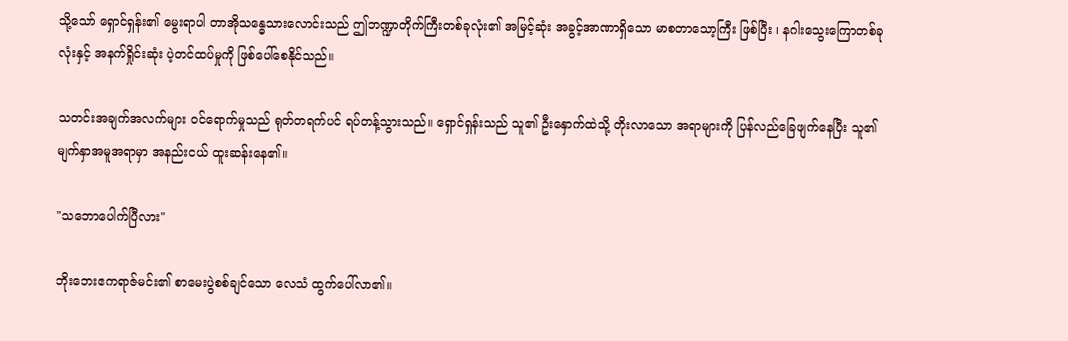သို့သော် ရှောင်ရှန်း၏ မွေးရာပါ တာအိုသန္ဓေသားလောင်းသည် ဤဘဏ္ဍာတိုက်ကြီးတစ်ခုလုံး၏ အမြင့်ဆုံး အခွင့်အာဏာရှိသော မာစတာသော့ကြီး ဖြစ်ပြီး ၊ နဂါးသွေးကြောတစ်ခုလုံးနှင့် အနက်ရှိုင်းဆုံး ပဲ့တင်ထပ်မှုကို ဖြစ်ပေါ်စေနိုင်သည်။

သတင်းအချက်အလက်များ ဝင်ရောက်မှုသည် ရုတ်တရက်ပင် ရပ်တန့်သွားသည်။ ရှောင်ရှန်းသည် သူ၏ ဦးနှောက်ထဲသို့ တိုးလာသော အရာများကို ပြန်လည်ခြေဖျက်နေပြီး သူ၏ မျက်နှာအမူအရာမှာ အနည်းငယ် ထူးဆန်းနေ၏။

"သဘောပေါက်ပြီလား"

ဘိုးဘေးဧကရာဇ်မင်း၏ စာမေးပွဲစစ်ချင်သော လေသံ ထွက်ပေါ်လာ၏။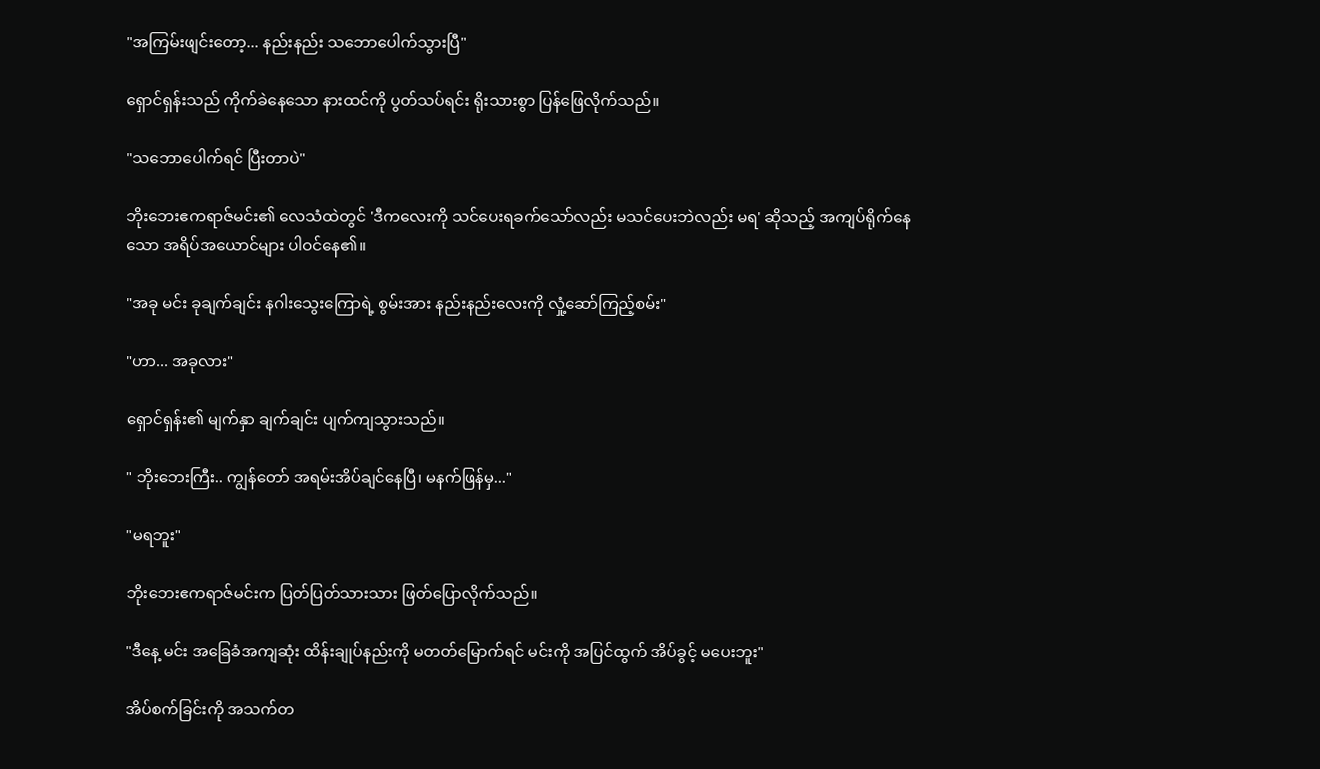"အကြမ်းဖျင်းတော့... နည်းနည်း သဘောပေါက်သွားပြီ"

ရှောင်ရှန်းသည် ကိုက်ခဲနေသော နားထင်ကို ပွတ်သပ်ရင်း ရိုးသားစွာ ပြန်ဖြေလိုက်သည်။

"သဘောပေါက်ရင် ပြီးတာပဲ"

ဘိုးဘေးဧကရာဇ်မင်း၏ လေသံထဲတွင် 'ဒီကလေးကို သင်ပေးရခက်သော်လည်း မသင်ပေးဘဲလည်း မရ' ဆိုသည့် အကျပ်ရိုက်နေသော အရိပ်အယောင်များ ပါဝင်နေ၏။

"အခု မင်း ခုချက်ချင်း နဂါးသွေးကြောရဲ့ စွမ်းအား နည်းနည်းလေးကို လှုံ့ဆော်ကြည့်စမ်း"

"ဟာ... အခုလား"

ရှောင်ရှန်း၏ မျက်နှာ ချက်ချင်း ပျက်ကျသွားသည်။

" ဘိုးဘေးကြီး.. ကျွန်တော် အရမ်းအိပ်ချင်နေပြီ၊ မနက်ဖြန်မှ..."

"မရဘူး"

ဘိုးဘေးဧကရာဇ်မင်းက ပြတ်ပြတ်သားသား ဖြတ်ပြောလိုက်သည်။

"ဒီနေ့ မင်း အခြေခံအကျဆုံး ထိန်းချုပ်နည်းကို မတတ်မြောက်ရင် မင်းကို အပြင်ထွက် အိပ်ခွင့် မပေးဘူး"

အိပ်စက်ခြင်းကို အသက်တ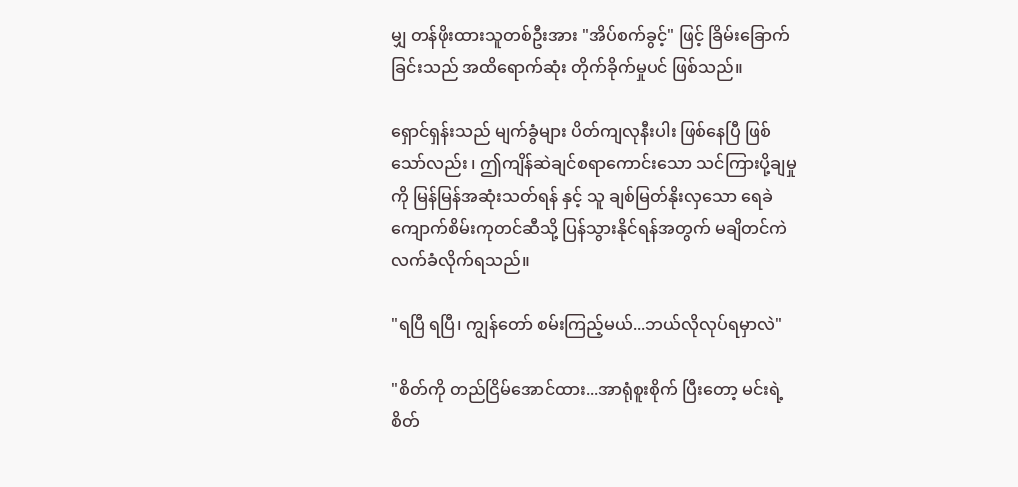မျှ တန်ဖိုးထားသူတစ်ဦးအား "အိပ်စက်ခွင့်" ဖြင့် ခြိမ်းခြောက်ခြင်းသည် အထိရောက်ဆုံး တိုက်ခိုက်မှုပင် ဖြစ်သည်။

ရှောင်ရှန်းသည် မျက်ခွံများ ပိတ်ကျလုနီးပါး ဖြစ်နေပြီ ဖြစ်သော်လည်း ၊ ဤကျိန်ဆဲချင်စရာကောင်းသော သင်ကြားပို့ချမှုကို မြန်မြန်အဆုံးသတ်ရန် နှင့် သူ ချစ်မြတ်နိုးလှသော ရေခဲကျောက်စိမ်းကုတင်ဆီသို့ ပြန်သွားနိုင်ရန်အတွက် မချိတင်ကဲ လက်ခံလိုက်ရသည်။

"ရပြီ ရပြီ၊ ကျွန်တော် စမ်းကြည့်မယ်...ဘယ်လိုလုပ်ရမှာလဲ"

"စိတ်ကို တည်ငြိမ်အောင်ထား...အာရုံစူးစိုက် ပြီးတော့ မင်းရဲ့ စိတ်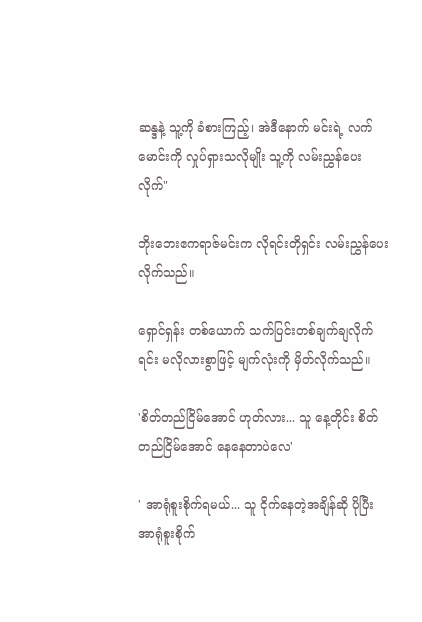ဆန္ဒနဲ့ သူ့ကို ခံစားကြည့်၊ အဲဒီနောက် မင်းရဲ့ လက်မောင်းကို လှုပ်ရှားသလိုမျိုး သူ့ကို လမ်းညွှန်ပေးလိုက်"

ဘိုးဘေးဧကရာဇ်မင်းက လိုရင်းတိုရှင်း လမ်းညွှန်ပေးလိုက်သည်။

ရှောင်ရှန်း တစ်ယောက် သက်ပြင်းတစ်ချက်ချလိုက်ရင်း မလိုလားစွာဖြင့် မျက်လုံးကို မှိတ်လိုက်သည်။

'စိတ်တည်ငြိမ်အောင် ဟုတ်လား... သူ နေ့တိုင်း စိတ်တည်ငြိမ်အောင် နေနေတာပဲလေ'

' အာရုံစူးစိုက်ရမယ်... သူ ငိုက်နေတဲ့အချိန်ဆို ပိုပြီး အာရုံစူးစိုက်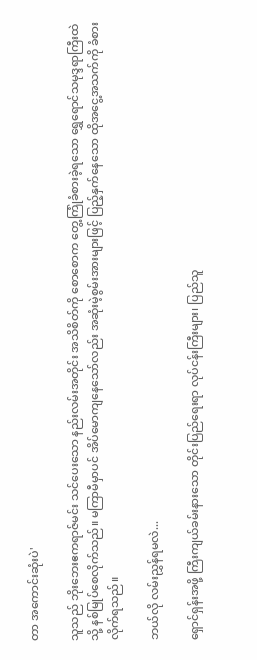တာ အကောင်း‌ဆုံးပဲ'

သူသည် ဘိုးဘေးဧကရာဇ်မင်း သင်ပေးသော နည်းလမ်းအတိုင်း အသိစိတ်ကို စောစောက တွေ့ကြုံခံစားခဲ့ရသော ရွှေရောင်သမုဒ္ဒရာကြီးထဲသို့ နစ်မြုပ်စေလိုက်သည်။ မကြာမီမှာပင် အိပ်မောကျနေသော်လည်း အဆုံးမဲ့စွမ်းအားများဖြင့် ပြည့်နှက်နေသော ထိုအငွေ့အသက်ကို ခံစားလိုက်ရသည်။

ဘယ်လို လမ်းညွှန်ရမလဲ...

ရှောင်ရှန်းအဖို့ ကြီးကျယ်ခမ်းနားသော တိုင်းပြည်ရေးရာ လုပ်ငန်းကြီးများ၊ ပြည်သူ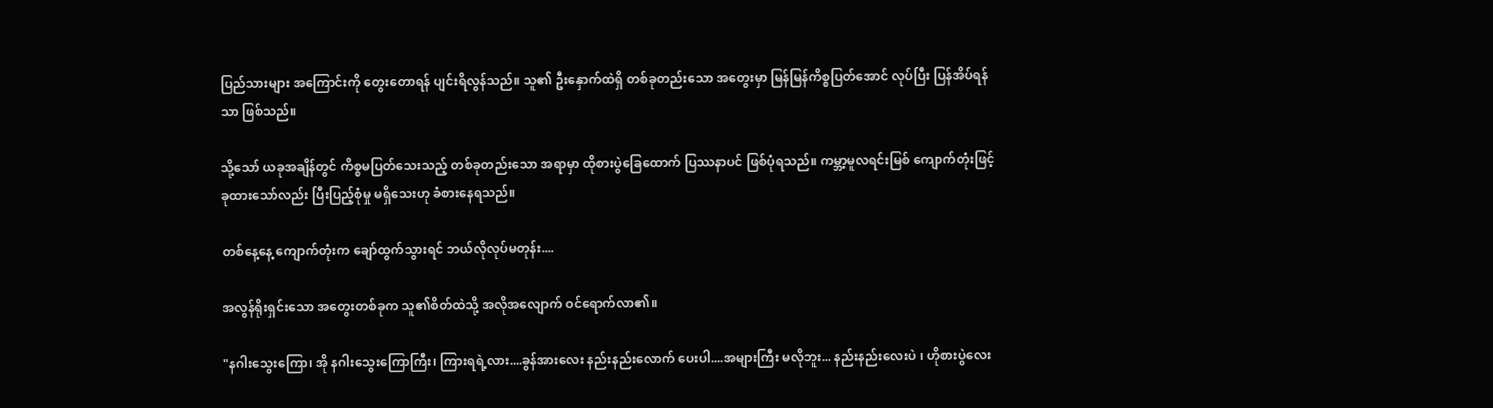ပြည်သားများ အကြောင်းကို တွေးတောရန် ပျင်းရိလွန်သည်။ သူ၏ ဦးနှောက်ထဲရှိ တစ်ခုတည်းသော အတွေးမှာ မြန်မြန်ကိစ္စပြတ်အောင် လုပ်ပြီး ပြန်အိပ်ရန်သာ ဖြစ်သည်။

သို့သော် ယခုအချိန်တွင် ကိစ္စမပြတ်သေးသည့် တစ်ခုတည်းသော အရာမှာ ထိုစားပွဲခြေထောက် ပြဿနာပင် ဖြစ်ပုံရသည်။ ကမ္ဘာ့မူလရင်းမြစ် ကျောက်တုံးဖြင့် ခုထားသော်လည်း ပြီးပြည့်စုံမှု မရှိသေးဟု ခံစားနေရသည်။

တစ်နေ့နေ့ ကျောက်တုံးက ချော်ထွက်သွားရင် ဘယ်လိုလုပ်မတုန်း....

အလွန်ရိုးရှင်းသော အတွေးတစ်ခုက သူ၏စိတ်ထဲသို့ အလိုအလျောက် ဝင်ရောက်လာ၏။

"နဂါးသွေးကြော၊ အို နဂါးသွေးကြောကြီး၊ ကြားရရဲ့လား....ခွန်အားလေး နည်းနည်းလောက် ပေးပါ....အများကြီး မလိုဘူး... နည်းနည်းလေးပဲ ၊ ဟိုစားပွဲလေး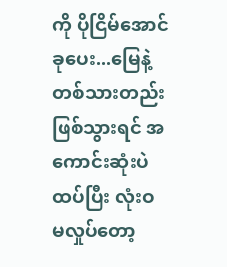ကို ပိုငြိမ်အောင် ခုပေး...မြေနဲ့တစ်သားတည်း ဖြစ်သွားရင် အကောင်းဆုံးပဲ ထပ်ပြီး လုံးဝ မလှုပ်တော့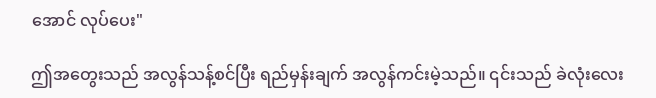အောင် လုပ်ပေး"

ဤအတွေးသည် အလွန်သန့်စင်ပြီး ရည်မှန်းချက် အလွန်ကင်းမဲ့သည်။ ၎င်းသည် ခဲလုံးလေး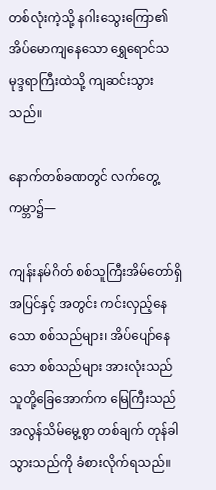တစ်လုံးကဲ့သို့ နဂါးသွေးကြော၏ အိပ်မောကျနေသော ရွှေရောင်သမုဒ္ဒရာကြီးထဲသို့ ကျဆင်းသွားသည်။

နောက်တစ်ခဏတွင် လက်တွေ့ကမ္ဘာ၌—

ကျန်းနမ်ဂိတ် စစ်သူကြီးအိမ်တော်ရှိ အပြင်နှင့် အတွင်း ကင်းလှည့်နေသော စစ်သည်များ၊ အိပ်ပျော်နေသော စစ်သည်များ အားလုံးသည် သူတို့ခြေအောက်က မြေကြီးသည် အလွန်သိမ်မွေ့စွာ တစ်ချက် တုန်ခါသွားသည်ကို ခံစားလိုက်ရသည်။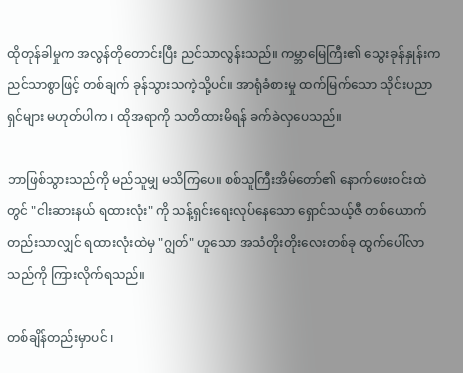ထိုတုန်ခါမှုက အလွန်တိုတောင်းပြီး ညင်သာလွန်းသည်။ ကမ္ဘာမြေကြီး၏ သွေးခုန်နှုန်းက ညင်သာစွာဖြင့် တစ်ချက် ခုန်သွားသကဲ့သို့ပင်။ အာရုံခံစားမှု ထက်မြက်သော သိုင်းပညာရှင်များ မဟုတ်ပါက ၊ ထိုအရာကို သတိထားမိရန် ခက်ခဲလှပေသည်။

ဘာဖြစ်သွားသည်ကို မည်သူမျှ မသိကြပေ။ စစ်သူကြီးအိမ်တော်၏ နောက်ဖေးဝင်းထဲတွင် "ငါးဆားနယ် ရထားလုံး" ကို သန့်ရှင်းရေးလုပ်နေသော ရှောင်သယ့်ဇီ တစ်ယောက်တည်းသာလျှင် ရထားလုံးထဲမှ "ဂျွတ်" ဟူသော အသံတိုးတိုးလေးတစ်ခု ထွက်ပေါ်လာသည်ကို ကြားလိုက်ရသည်။

တစ်ချိန်တည်းမှာပင် ၊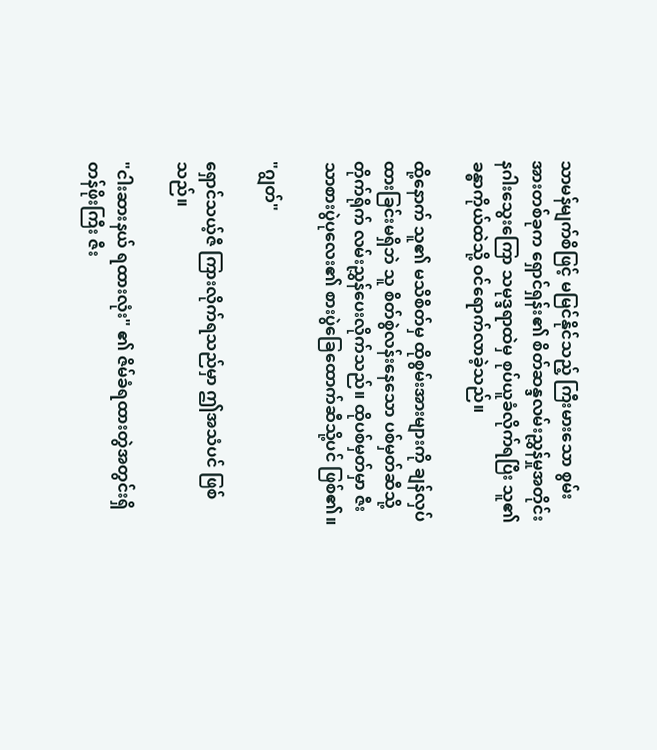သာမန်မျက်စိဖြင့် မမြင်နိုင်သည့် ကြီးမားသော စွမ်းအားတစ်ခုက ရှောင်ရှန်း၏ စိတ်ဆန္ဒလမ်းညွှန်မှုအတိုင်း နဂါးသွေးကြော သမုဒ္ဒရာထဲမှ စုပ်ယူခံလိုက်ရပြီး သူ၏ခန္ဓာကိုယ်ထဲသို့ ဝင်ရောက်လာခဲ့သည်။

ထို့နောက် သူ၏ မသိစိတ်မှ ထိုစွမ်းအားများကို ချန်လှပ်ထားခြင်းမရှိဘဲ သူ စိတ်စွဲလန်းနေသော ပစ်မှတ်ဆီသို့ တိုက်ရိုက် လမ်းညွှန်ပေးလိုက်သည်။ ထိုပစ်မှတ်မှာ ဇီးသာစားပွဲပုလေး၏ စားပွဲခြေထောက်ဆီသို့ပင် ဖြစ်၏။

"ဂျွတ်"

ရှောင်သယ့်ဇီ ကြားလိုက်ရသည်မှာ ဤအသံပင် ဖြစ်သည်။

"ငါးဆားနယ် ရထားလုံး" ၏ ဇိမ်ခံရထားတွဲအတွင်းရှိ တန်ဖိုးကြီး ဇီး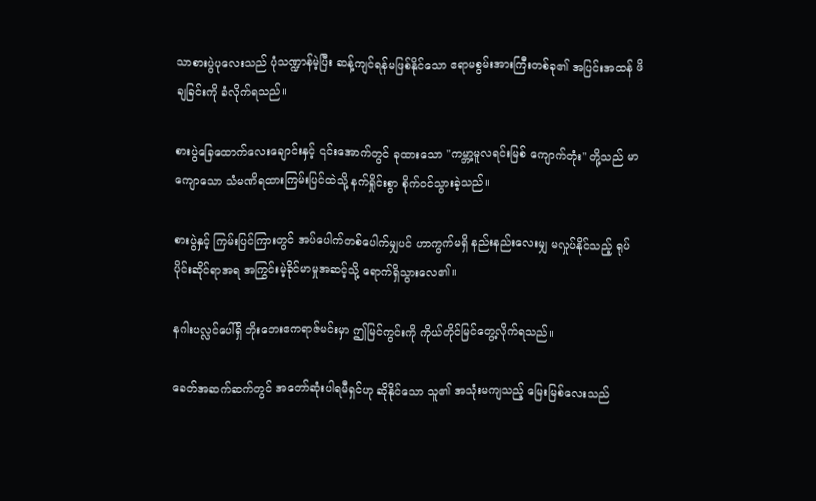သာစားပွဲပုလေးသည် ပုံသဏ္ဍာန်မဲ့ပြီး ဆန့်ကျင်ရန်မဖြစ်နိုင်သော ဧရာမစွမ်းအားကြီးတစ်ခု၏ အပြင်းအထန် ဖိချခြင်းကို ခံလိုက်ရသည်။

စားပွဲခြေထောက်လေးချောင်းနှင့် ၎င်းအောက်တွင် ခုထားသော "ကမ္ဘာ့မူလရင်းမြစ် ကျောက်တုံး" တို့သည် မာကျောသော သံမဏိရထားကြမ်းပြင်ထဲသို့ နက်ရှိုင်းစွာ စိုက်ဝင်သွားခဲ့သည်။

စားပွဲနှင့် ကြမ်းပြင်ကြားတွင် အပ်ပေါက်တစ်ပေါက်မျှပင် ဟာကွက်မရှိ နည်းနည်းလေးမျှ မလှုပ်နိုင်သည့် ရုပ်ပိုင်းဆိုင်ရာအရ အကြွင်းမဲ့ခိုင်မာမှုအဆင့်သို့ ရောက်ရှိသွားလေ၏။

နဂါးပလ္လင်ပေါ်ရှိ ဘိုးဘေးဧကရာဇ်မင်းမှာ ဤမြင်ကွင်းကို ကိုယ်တိုင်မြင်တွေ့လိုက်ရသည်။

ခေတ်အဆက်ဆက်တွင် အတော်ဆုံးပါရမီရှင်ဟု ဆိုနိုင်သော သူ၏ အသုံးမကျသည့် မြေးမြစ်လေးသည်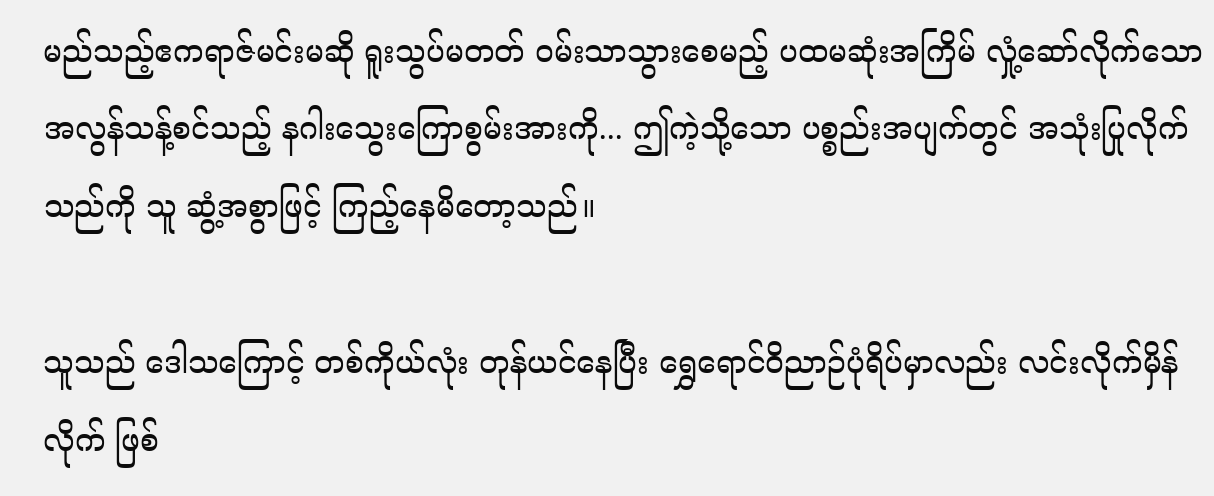မည်သည့်ဧကရာဇ်မင်းမဆို ရူးသွပ်မတတ် ဝမ်းသာသွားစေမည့် ပထမဆုံးအကြိမ် လှုံ့ဆော်လိုက်သော အလွန်သန့်စင်သည့် နဂါးသွေးကြောစွမ်းအားကို... ဤကဲ့သို့သော ပစ္စည်းအပျက်တွင် အသုံးပြုလိုက်သည်ကို သူ ဆွံ့အစွာဖြင့် ကြည့်နေမိတော့သည်။

သူသည် ဒေါသကြောင့် တစ်ကိုယ်လုံး တုန်ယင်နေပြီး ရွှေရောင်ဝိညာဉ်ပုံရိပ်မှာလည်း လင်းလိုက်မှိန်လိုက် ဖြစ်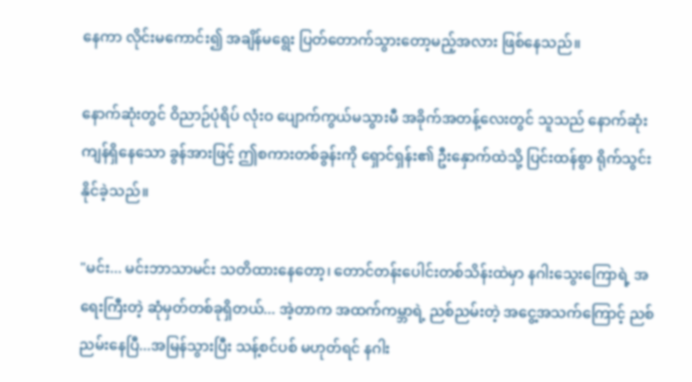နေကာ လိုင်းမကောင်း၍ အချိန်မရွေး ပြတ်တောက်သွားတော့မည့်အလား ဖြစ်နေသည်။

နောက်ဆုံးတွင် ဝိညာဉ်ပုံရိပ် လုံးဝ ပျောက်ကွယ်မသွားမီ အခိုက်အတန့်လေးတွင် သူသည် နောက်ဆုံးကျန်ရှိနေသော ခွန်အားဖြင့် ဤစကားတစ်ခွန်းကို ရှောင်ရှန်း၏ ဦးနှောက်ထဲသို့ ပြင်းထန်စွာ ရိုက်သွင်းနိုင်ခဲ့သည်။

"မင်း... မင်းဘာသာမင်း သတိထားနေတော့၊ တောင်တန်းပေါင်းတစ်သိန်းထဲမှာ နဂါးသွေးကြောရဲ့ အရေးကြီးတဲ့ ဆုံမှတ်တစ်ခုရှိတယ်... အဲ့တာက အထက်ကမ္ဘာရဲ့ ညစ်ညမ်းတဲ့ အငွေ့အသက်ကြောင့် ညစ်ညမ်းနေပြီ...အမြန်သွားပြီး သန့်စင်ပစ် မဟုတ်ရင် နဂါး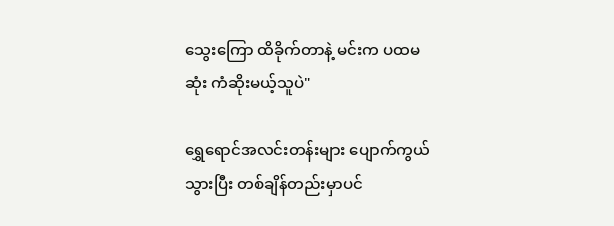သွေးကြော ထိခိုက်တာနဲ့ မင်းက ပထမဆုံး ကံဆိုးမယ့်သူပဲ"

ရွှေရောင်အလင်းတန်းများ ပျောက်ကွယ်သွားပြီး တစ်ချိန်တည်းမှာပင်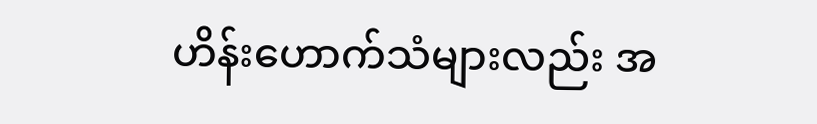ဟိန်းဟောက်သံများလည်း အ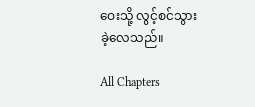ဝေးသို့ လွင့်စင်သွားခဲ့လေသည်။

All Chapters